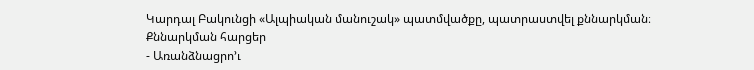Կարդալ Բակունցի «Ալպիական մանուշակ» պատմվածքը, պատրաստվել քննարկման։
Քննարկման հարցեր
- Առանձնացրո’ւ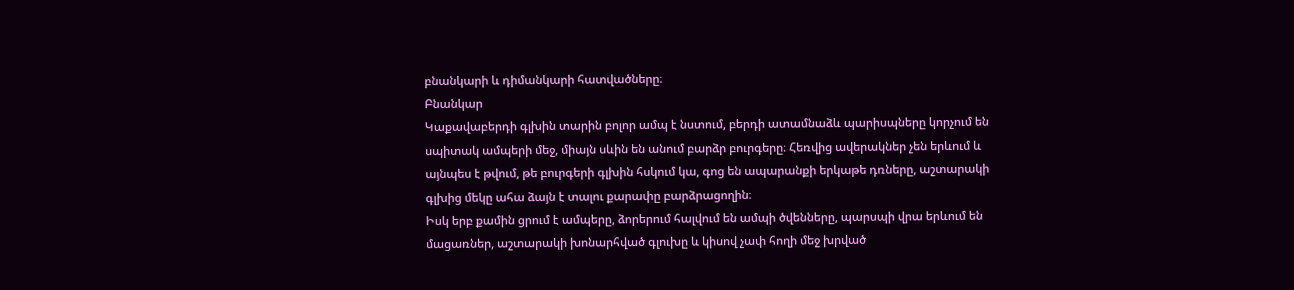բնանկարի և դիմանկարի հատվածները։
Բնանկար
Կաքավաբերդի գլխին տարին բոլոր ամպ է նստում, բերդի ատամնաձև պարիսպները կորչում են սպիտակ ամպերի մեջ, միայն սևին են անում բարձր բուրգերը։ Հեռվից ավերակներ չեն երևում և այնպես է թվում, թե բուրգերի գլխին հսկում կա, գոց են ապարանքի երկաթե դռները, աշտարակի գլխից մեկը ահա ձայն է տալու քարափը բարձրացողին։
Իսկ երբ քամին ցրում է ամպերը, ձորերում հալվում են ամպի ծվենները, պարսպի վրա երևում են մացառներ, աշտարակի խոնարհված գլուխը և կիսով չափ հողի մեջ խրված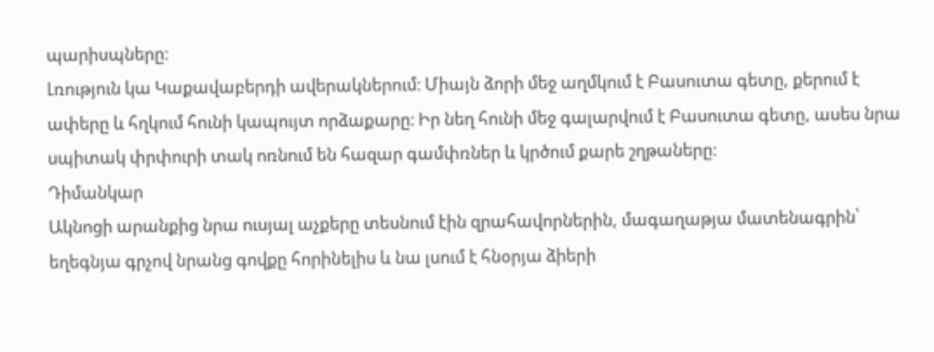պարիսպները։
Լռություն կա Կաքավաբերդի ավերակներում։ Միայն ձորի մեջ աղմկում է Բասուտա գետը, քերում է ափերը և հղկում հունի կապույտ որձաքարը։ Իր նեղ հունի մեջ գալարվում է Բասուտա գետը, ասես նրա սպիտակ փրփուրի տակ ոռնում են հազար գամփռներ և կրծում քարե շղթաները։
Դիմանկար
Ակնոցի արանքից նրա ուսյալ աչքերը տեսնում էին զրահավորներին, մագաղաթյա մատենագրին՝ եղեգնյա գրչով նրանց գովքը հորինելիս և նա լսում է հնօրյա ձիերի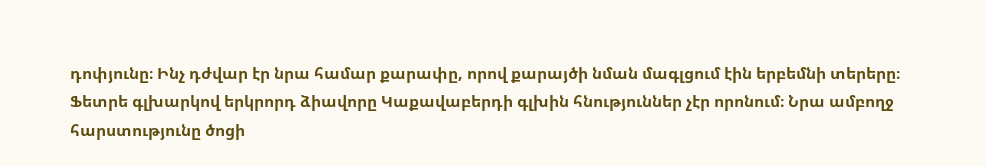դոփյունը։ Ինչ դժվար էր նրա համար քարափը, որով քարայծի նման մագլցում էին երբեմնի տերերը։
Ֆետրե գլխարկով երկրորդ ձիավորը Կաքավաբերդի գլխին հնություններ չէր որոնում։ Նրա ամբողջ հարստությունը ծոցի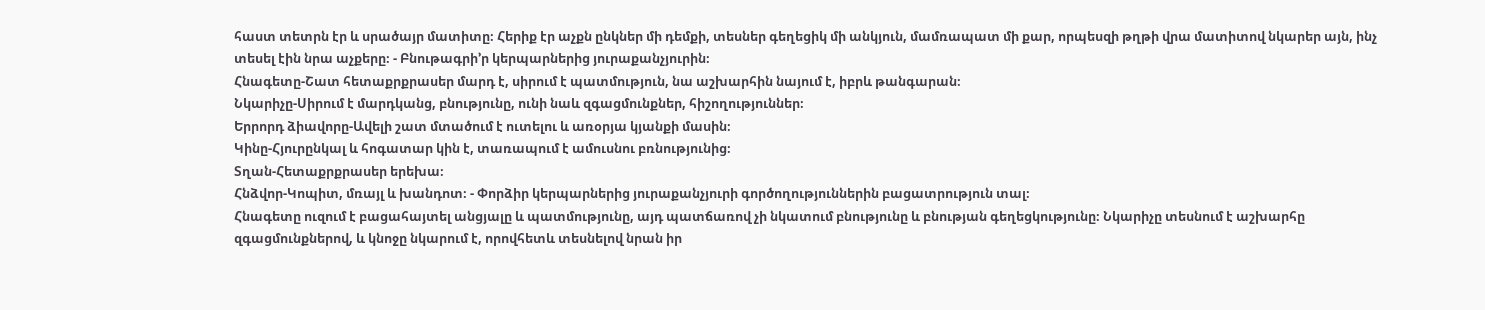հաստ տետրն էր և սրածայր մատիտը։ Հերիք էր աչքն ընկներ մի դեմքի, տեսներ գեղեցիկ մի անկյուն, մամռապատ մի քար, որպեսզի թղթի վրա մատիտով նկարեր այն, ինչ տեսել էին նրա աչքերը։ - Բնութագրի’ր կերպարներից յուրաքանչյուրին։
Հնագետը-Շատ հետաքրքրասեր մարդ է, սիրում է պատմություն, նա աշխարհին նայում է, իբրև թանգարան։
Նկարիչը-Սիրում է մարդկանց, բնությունը, ունի նաև զգացմունքներ, հիշողություններ։
Երրորդ ձիավորը-Ավելի շատ մտածում է ուտելու և առօրյա կյանքի մասին։
Կինը-Հյուրընկալ և հոգատար կին է, տառապում է ամուսնու բռնությունից։
Տղան-Հետաքրքրասեր երեխա։
Հնձվոր-Կոպիտ, մռայլ և խանդոտ։ - Փորձիր կերպարներից յուրաքանչյուրի գործողություններին բացատրություն տալ։
Հնագետը ուզում է բացահայտել անցյալը և պատմությունը, այդ պատճառով չի նկատում բնությունը և բնության գեղեցկությունը։ Նկարիչը տեսնում է աշխարհը զգացմունքներով, և կնոջը նկարում է, որովհետև տեսնելով նրան իր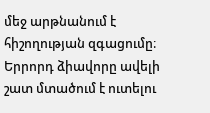մեջ արթնանում է հիշողության զգացումը։ Երրորդ ձիավորը ավելի շատ մտածում է ուտելու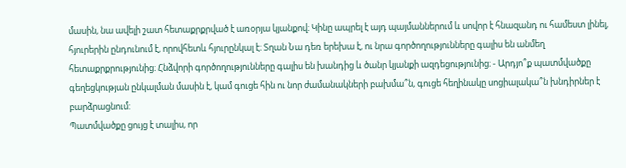մասին, նա ավելի շատ հետաքրքրված է առօրյա կյանքով։ Կինը ապրել է այդ պայմաններում և սովոր է հնազանդ ու համեստ լինել, հյուրերին ընդունում է, որովհետև հյուրընկալ է։ Տղան Նա դեռ երեխա է, ու նրա գործողությունները գալիս են անմեղ հետաքրքրությունից։ Հնձվորի գործողությունները գալիս են խանդից և ծանր կյանքի ազդեցությունից։ - Արդյո՞ք պատմվածքը գեղեցկության ընկալման մասին է, կամ գուցե հին ու նոր ժամանակների բախմա՞ն, գուցե հեղինակը սոցիալակա՞ն խնդիրներ է բարձրացնում:
Պատմվածքը ցույց է տալիս, որ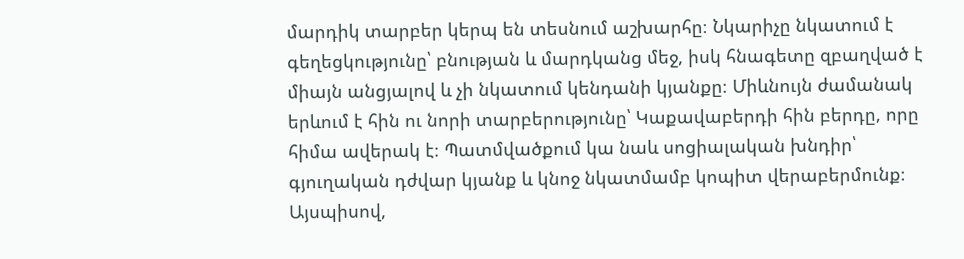մարդիկ տարբեր կերպ են տեսնում աշխարհը։ Նկարիչը նկատում է գեղեցկությունը՝ բնության և մարդկանց մեջ, իսկ հնագետը զբաղված է միայն անցյալով և չի նկատում կենդանի կյանքը։ Միևնույն ժամանակ երևում է հին ու նորի տարբերությունը՝ Կաքավաբերդի հին բերդը, որը հիմա ավերակ է։ Պատմվածքում կա նաև սոցիալական խնդիր՝ գյուղական դժվար կյանք և կնոջ նկատմամբ կոպիտ վերաբերմունք։ Այսպիսով,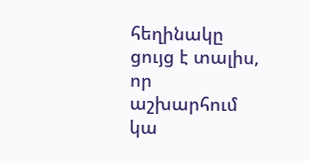հեղինակը ցույց է տալիս, որ աշխարհում կա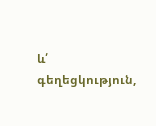և՛ գեղեցկություն,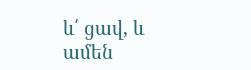և՛ ցավ, և ամեն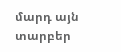մարդ այն տարբեր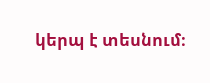կերպ է տեսնում։